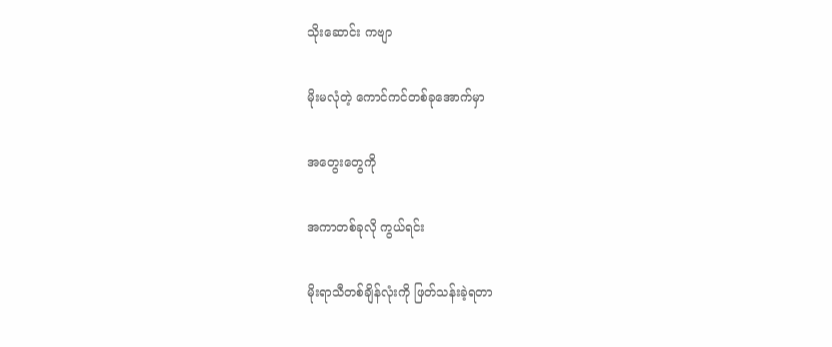သိုးဆောင်း ကဗျာ

မိုးမလုံတဲ့ ကောင်ကင်တစ်ခုအောက်မှာ

အတွေးတွေကို

အကာတစ်ခုလို ကွယ်ရင်း

မိုးရာသီတစ်ချိန်လုံးကို ဖြတ်သန်းခဲ့ရတာ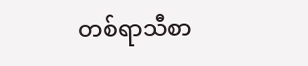တစ်ရာသီစာ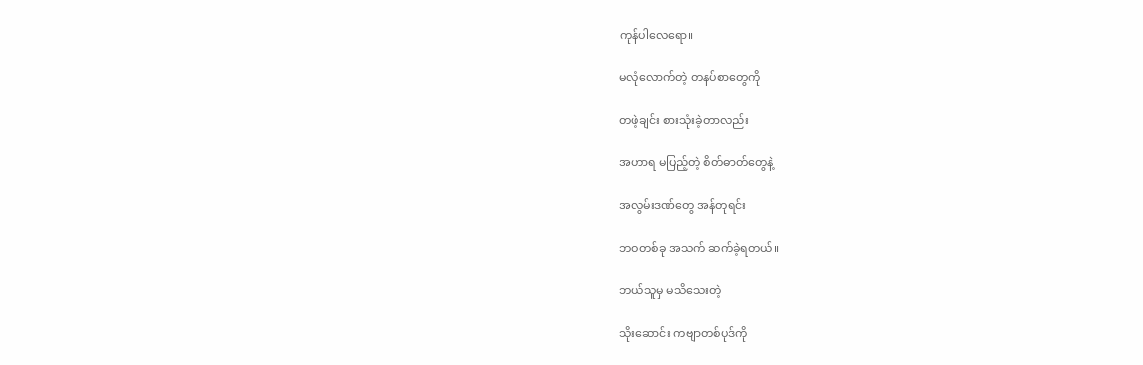ကုန်ပါလေရော။

မလုံလောက်တဲ့ တနပ်စာတွေကို

တဖဲ့ချင်း စားသုံးခဲ့တာလည်း

အဟာရ မပြည့်တဲ့ စိတ်ဓာတ်တွေနဲ့

အလွမ်းဒဏ်တွေ အန်တုရင်း

ဘဝတစ်ခု အသက် ဆက်ခဲ့ရတယ်။

ဘယ်သူမှ မသိသေးတဲ့

သိုးဆောင်း ကဗျာတစ်ပုဒ်ကို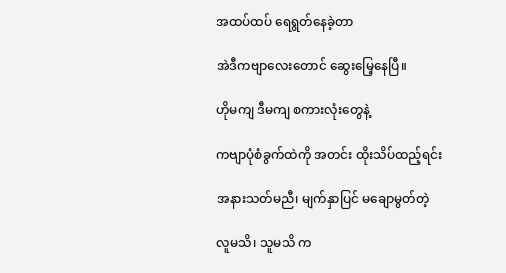အထပ်ထပ် ရေရွတ်နေခဲ့တာ

အဲဒီကဗျာလေးတောင် ဆွေးမြေ့နေပြီ။

ဟိုမကျ ဒီမကျ စကားလုံးတွေနဲ့

ကဗျာပုံစံခွက်ထဲကို အတင်း ထိုးသိပ်ထည့်ရင်း

အနားသတ်မညီ၊ မျက်နှာပြင် မချောမွတ်တဲ့

လူမသိ၊ သူမသိ က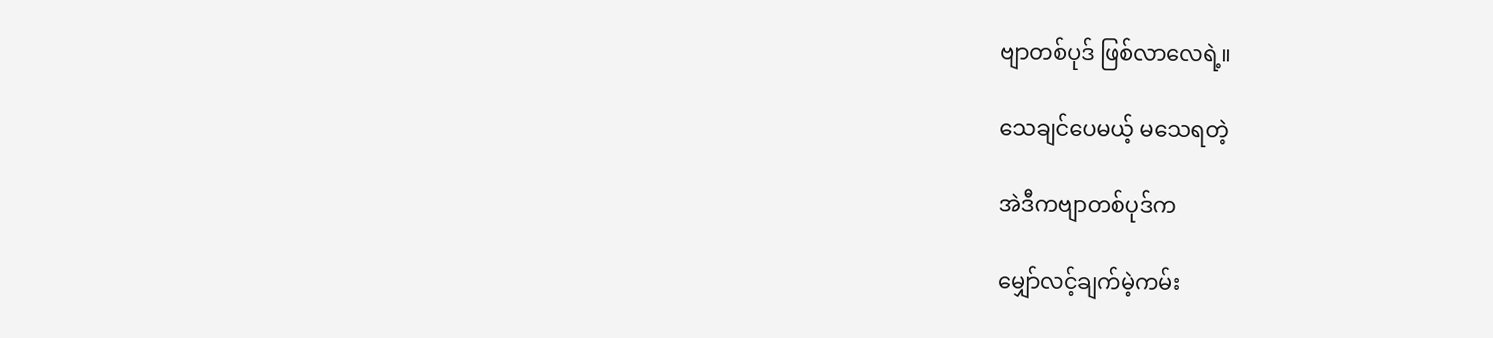ဗျာတစ်ပုဒ် ဖြစ်လာလေရဲ့။

သေချင်ပေမယ့် မသေရတဲ့

အဲဒီကဗျာတစ်ပုဒ်က

မျှော်လင့်ချက်မဲ့ကမ်း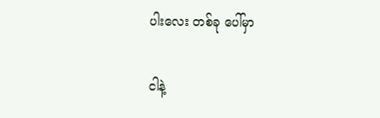ပါးလေး တစ်ခု ပေါ်မှာ

ငါနဲ့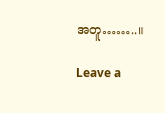အတူ……..။

Leave a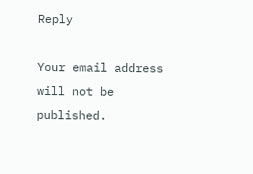Reply

Your email address will not be published.